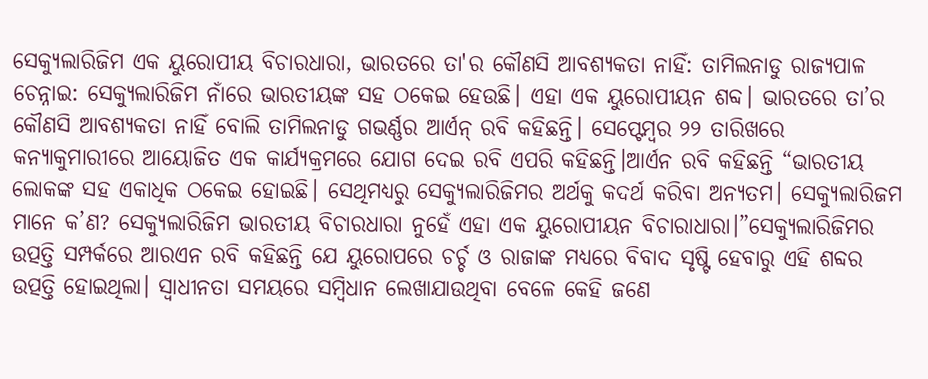ସେକ୍ୟୁଲାରିଜିମ ଏକ ୟୁରୋପୀୟ ବିଚାରଧାରା, ଭାରତରେ ତା'ର କୌଣସି ଆବଶ୍ୟକତା ନାହିଁ: ତାମିଲନାଡୁ ରାଜ୍ୟପାଳ
ଚେନ୍ନାଇ: ସେକ୍ୟୁଲାରିଜିମ ନାଁରେ ଭାରତୀୟଙ୍କ ସହ ଠକେଇ ହେଉଛି। ଏହା ଏକ ୟୁରୋପୀୟନ ଶବ୍ଦ। ଭାରତରେ ତା’ର କୌଣସି ଆବଶ୍ୟକତା ନାହିଁ ବୋଲି ତାମିଲନାଡୁ ଗଭର୍ଣ୍ଣର ଆର୍ଏନ୍ ରବି କହିଛନ୍ତି। ସେପ୍ଟେମ୍ବର ୨୨ ତାରିଖରେ କନ୍ୟାକୁମାରୀରେ ଆୟୋଜିତ ଏକ କାର୍ଯ୍ୟକ୍ରମରେ ଯୋଗ ଦେଇ ରବି ଏପରି କହିଛନ୍ତି।ଆର୍ଏନ ରବି କହିଛନ୍ତି “ଭାରତୀୟ ଲୋକଙ୍କ ସହ ଏକାଧିକ ଠକେଇ ହୋଇଛି। ସେଥିମଧ୍ୟରୁ ସେକ୍ୟୁଲାରିଜିମର ଅର୍ଥକୁ କଦର୍ଥ କରିବା ଅନ୍ୟତମ। ସେକ୍ୟୁଲାରିଜମ ମାନେ କ’ଣ? ସେକ୍ୟୁଲାରିଜିମ ଭାରତୀୟ ବିଚାରଧାରା ନୁହେଁ ଏହା ଏକ ୟୁରୋପୀୟନ ବିଚାରାଧାରା।”ସେକ୍ୟୁଲାରିଜିମର ଉତ୍ପତ୍ତି ସମ୍ପର୍କରେ ଆରଏନ ରବି କହିଛନ୍ତି ଯେ ୟୁରୋପରେ ଚର୍ଚ୍ଚ ଓ ରାଜାଙ୍କ ମଧ୍ୟରେ ବିବାଦ ସୃଷ୍ଟି ହେବାରୁ ଏହି ଶବ୍ଦର ଉତ୍ପତ୍ତି ହୋଇଥିଲା। ସ୍ୱାଧୀନତା ସମୟରେ ସମ୍ବିଧାନ ଲେଖାଯାଉଥିବା ବେଳେ କେହି ଜଣେ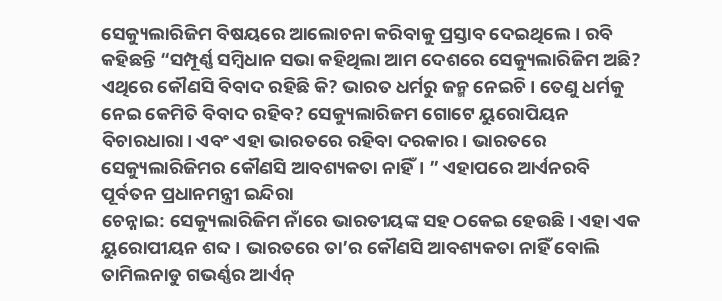ସେକ୍ୟୁଲାରିଜିମ ବିଷୟରେ ଆଲୋଚନା କରିବାକୁ ପ୍ରସ୍ତାବ ଦେଇଥିଲେ। ରବି କହିଛନ୍ତି “ସମ୍ପୂର୍ଣ୍ଣ ସମ୍ବିଧାନ ସଭା କହିଥିଲା ଆମ ଦେଶରେ ସେକ୍ୟୁଲାରିଜିମ ଅଛି? ଏଥିରେ କୌଣସି ବିବାଦ ରହିଛି କି? ଭାରତ ଧର୍ମରୁ ଜନ୍ମ ନେଇଚି। ତେଣୁ ଧର୍ମକୁ ନେଇ କେମିତି ବିବାଦ ରହିବ? ସେକ୍ୟୁଲାରିଜମ ଗୋଟେ ୟୁରୋପିୟନ ବିଚାରଧାରା। ଏବଂ ଏହା ଭାରତରେ ରହିବା ଦରକାର। ଭାରତରେ ସେକ୍ୟୁଲାରିଜିମର କୌଣସି ଆବଶ୍ୟକତା ନାହିଁ। ” ଏହାପରେ ଆର୍ଏନରବି ପୂର୍ବତନ ପ୍ରଧାନମନ୍ତ୍ରୀ ଇନ୍ଦିରା
ଚେନ୍ନାଇ: ସେକ୍ୟୁଲାରିଜିମ ନାଁରେ ଭାରତୀୟଙ୍କ ସହ ଠକେଇ ହେଉଛି। ଏହା ଏକ ୟୁରୋପୀୟନ ଶବ୍ଦ। ଭାରତରେ ତା’ର କୌଣସି ଆବଶ୍ୟକତା ନାହିଁ ବୋଲି ତାମିଲନାଡୁ ଗଭର୍ଣ୍ଣର ଆର୍ଏନ୍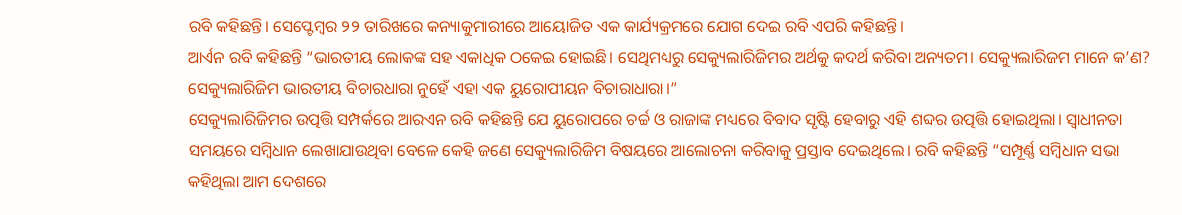ରବି କହିଛନ୍ତି। ସେପ୍ଟେମ୍ବର ୨୨ ତାରିଖରେ କନ୍ୟାକୁମାରୀରେ ଆୟୋଜିତ ଏକ କାର୍ଯ୍ୟକ୍ରମରେ ଯୋଗ ଦେଇ ରବି ଏପରି କହିଛନ୍ତି।
ଆର୍ଏନ ରବି କହିଛନ୍ତି “ଭାରତୀୟ ଲୋକଙ୍କ ସହ ଏକାଧିକ ଠକେଇ ହୋଇଛି। ସେଥିମଧ୍ୟରୁ ସେକ୍ୟୁଲାରିଜିମର ଅର୍ଥକୁ କଦର୍ଥ କରିବା ଅନ୍ୟତମ। ସେକ୍ୟୁଲାରିଜମ ମାନେ କ’ଣ? ସେକ୍ୟୁଲାରିଜିମ ଭାରତୀୟ ବିଚାରଧାରା ନୁହେଁ ଏହା ଏକ ୟୁରୋପୀୟନ ବିଚାରାଧାରା।”
ସେକ୍ୟୁଲାରିଜିମର ଉତ୍ପତ୍ତି ସମ୍ପର୍କରେ ଆରଏନ ରବି କହିଛନ୍ତି ଯେ ୟୁରୋପରେ ଚର୍ଚ୍ଚ ଓ ରାଜାଙ୍କ ମଧ୍ୟରେ ବିବାଦ ସୃଷ୍ଟି ହେବାରୁ ଏହି ଶବ୍ଦର ଉତ୍ପତ୍ତି ହୋଇଥିଲା। ସ୍ୱାଧୀନତା ସମୟରେ ସମ୍ବିଧାନ ଲେଖାଯାଉଥିବା ବେଳେ କେହି ଜଣେ ସେକ୍ୟୁଲାରିଜିମ ବିଷୟରେ ଆଲୋଚନା କରିବାକୁ ପ୍ରସ୍ତାବ ଦେଇଥିଲେ। ରବି କହିଛନ୍ତି “ସମ୍ପୂର୍ଣ୍ଣ ସମ୍ବିଧାନ ସଭା କହିଥିଲା ଆମ ଦେଶରେ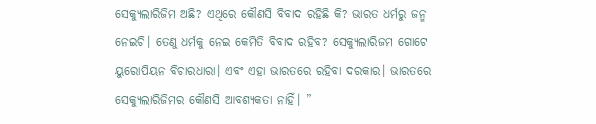ସେକ୍ୟୁଲାରିଜିମ ଅଛି? ଏଥିରେ କୌଣସି ବିବାଦ ରହିଛି କି? ଭାରତ ଧର୍ମରୁ ଜନ୍ମ ନେଇଚି। ତେଣୁ ଧର୍ମକୁ ନେଇ କେମିତି ବିବାଦ ରହିବ? ସେକ୍ୟୁଲାରିଜମ ଗୋଟେ ୟୁରୋପିୟନ ବିଚାରଧାରା। ଏବଂ ଏହା ଭାରତରେ ରହିବା ଦରକାର। ଭାରତରେ ସେକ୍ୟୁଲାରିଜିମର କୌଣସି ଆବଶ୍ୟକତା ନାହିଁ। ”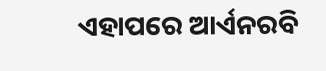ଏହାପରେ ଆର୍ଏନରବି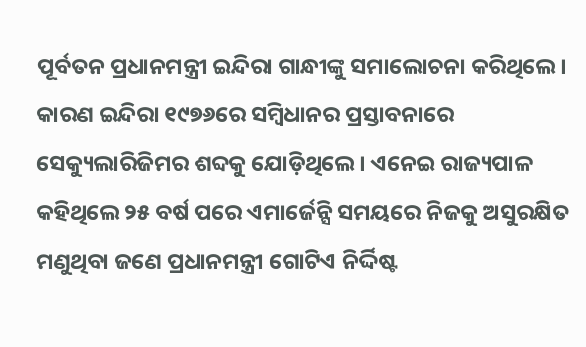ପୂର୍ବତନ ପ୍ରଧାନମନ୍ତ୍ରୀ ଇନ୍ଦିରା ଗାନ୍ଧୀଙ୍କୁ ସମାଲୋଚନା କରିଥିଲେ। କାରଣ ଇନ୍ଦିରା ୧୯୭୬ରେ ସମ୍ବିଧାନର ପ୍ରସ୍ତାବନାରେ ସେକ୍ୟୁଲାରିଜିମର ଶବ୍ଦକୁ ଯୋଡ଼ିଥିଲେ। ଏନେଇ ରାଜ୍ୟପାଳ କହିଥିଲେ ୨୫ ବର୍ଷ ପରେ ଏମାର୍ଜେନ୍ସି ସମୟରେ ନିଜକୁ ଅସୁରକ୍ଷିତ ମଣୁଥିବା ଜଣେ ପ୍ରଧାନମନ୍ତ୍ରୀ ଗୋଟିଏ ନିର୍ଦ୍ଦିଷ୍ଟ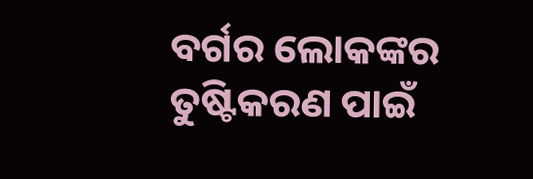ବର୍ଗର ଲୋକଙ୍କର ତୁଷ୍ଟିକରଣ ପାଇଁ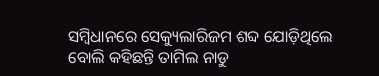ସମ୍ବିଧାନରେ ସେକ୍ୟୁଲାରିଜମ ଶବ୍ଦ ଯୋଡ଼ିଥିଲେ ବୋଲି କହିଛନ୍ତି ତାମିଲ ନାଡୁ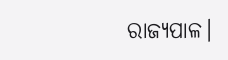ରାଜ୍ୟପାଳ।